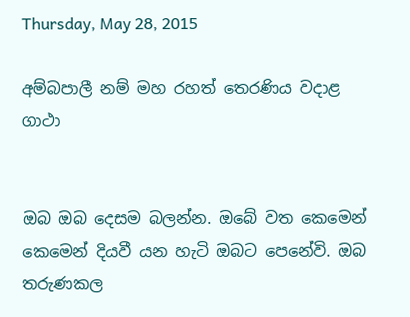Thursday, May 28, 2015

අම්බපාලී නම් මහ රහත් තෙරණිය වදාළ ගාථා


ඔබ ඔබ දෙසම බලන්න. ඔබේ වත කෙමෙන් කෙමෙන් දියවී යන හැටි ඔබට පෙනේවි. ඔබ තරුණකල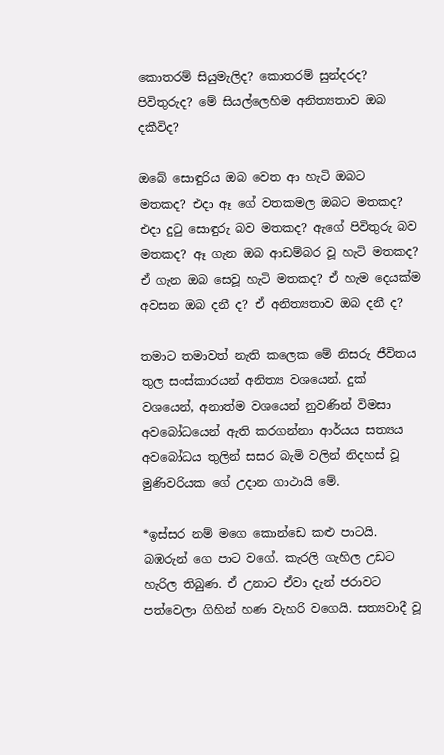කොතරම් සියුමැලිද? කොතරම් සුන්දරද? පිවිතුරුද? මේ සියල්ලෙහිම අනිත්‍යතාව ඔබ දකීවිද?

ඔබේ සොඳුරිය ඔබ වෙත ආ හැටි ඔබට  මතකද? එදා ඈ ගේ වතකමල ඔබට මතකද? එදා දුටු සොඳුරු බව මතකද? ඇගේ පිවිතුරු බව මතකද? ඈ ගැන ඔබ ආඩම්බර වූ හැටි මතකද? ඒ ගැන ඔබ සෙවූ හැටි මතකද? ඒ හැම දෙයක්ම අවසන ඔබ දනී ද? ඒ අනිත්‍යතාව ඔබ දනී ද?

තමාට තමාවත් නැති කලෙක මේ නිසරු ජීවිතය තුල සංස්කාරයන් අනිත්‍ය වශයෙන්. දුක් වශයෙන්, අනාත්ම වශයෙන් නුවණින් විමසා අවබෝධයෙන් ඇති කරගන්නා ආර්ය‍ය සත්‍යය අවබෝධය තුලින් සසර බැමි වලින් නිදහස් වූ මුණිවරියක ගේ උදාන ගාථායි මේ.

*ඉස්සර නම් මගෙ කොන්ඩෙ කළු පාටයි. බඹරුන් ගෙ පාට වගේ. කැරලි ගැහිල උඩට හැරිල තිබුණ. ඒ උනාට ඒවා දැන් ජරාවට පත්වෙලා ගිහින් හණ වැහරි වගෙයි. සත්‍යවාදී වූ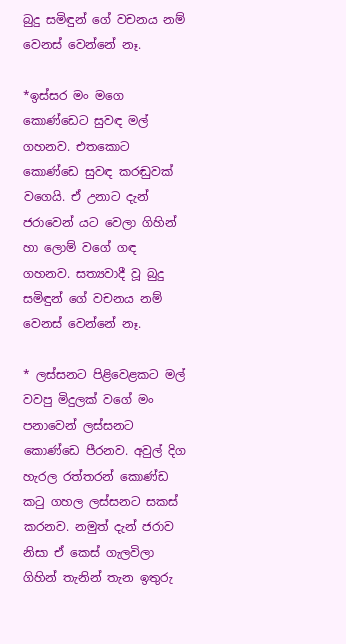බුදු සමිඳුන් ගේ වචනය නම් වෙනස් වෙන්නේ නෑ.

*ඉස්සර මං මගෙ කොණ්ඩෙට සුවඳ මල් ගහනව. එතකොට කොණ්ඩෙ සුවඳ කරඬුවක් වගෙයි. ඒ උනාට දැන් ජරාවෙන් යට වෙලා ගිහින් හා ලොම් වගේ ගඳ ගහනව. සත්‍යවාදී වූ බුදු සමිඳුන් ගේ වචනය නම් වෙනස් වෙන්නේ නෑ.

* ලස්සනට පිළිවෙළකට මල් වවපු මිදුලක් වගේ මං පනාවෙන් ලස්සනට කොණ්ඩෙ පීරනව. අවුල් දිග හැරල රත්තරන් කොණ්ඩ කටු ගහල ලස්සනට සකස් කරනව. නමුත් දැන් ජරාව නිසා ඒ කෙස් ගැලවිලා ගිහින් තැනින් තැන ඉතුරු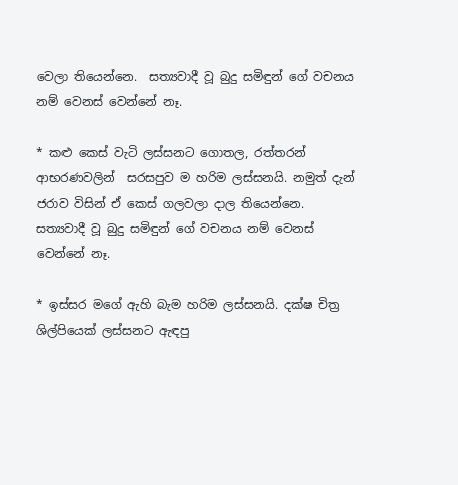වෙලා තියෙන්නෙ.  සත්‍යවාදී වූ බුදු සමිඳුන් ගේ වචනය නම් වෙනස් වෙන්නේ නෑ.

* කළු කෙස් වැටි ලස්සනට ගොතල, රත්තරන් ආභරණවලින්  සරසපුව ම හරිම ලස්සනයි. නමුත් දැන් ජරාව විසින් ඒ කෙස් ගලවලා දාල තියෙන්නෙ.  සත්‍යවාදී වූ බුදු සමිඳුන් ගේ වචනය නම් වෙනස් වෙන්නේ නෑ.

* ඉස්සර මගේ ඇහි බැම හරිම ලස්සනයි. දක්ෂ චිත්‍ර ශිල්පියෙක් ලස්සනට ඇඳපු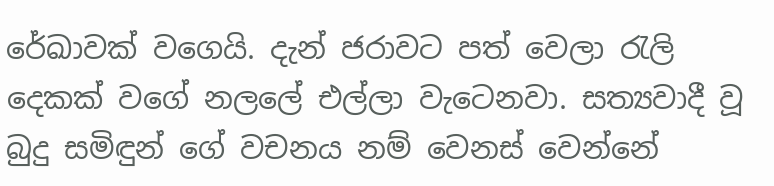රේඛාවක් වගෙයි. දැන් ජරාවට පත් වෙලා රැලි දෙකක් වගේ නලලේ එල්ලා වැටෙනවා. සත්‍යවාදී වූ බුදු සමිඳුන් ගේ වචනය නම් වෙනස් වෙන්නේ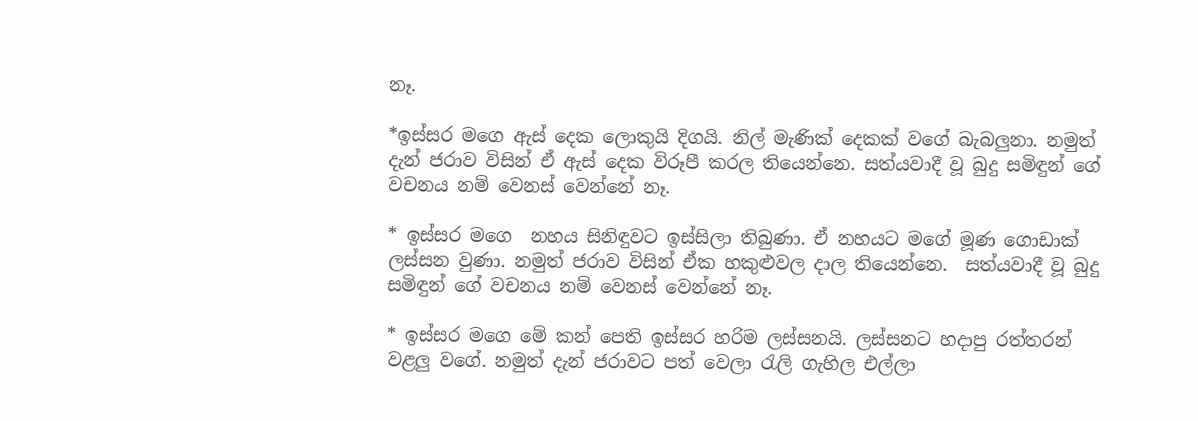නෑ.

*ඉස්සර මගෙ ඇස් දෙක ලොකුයි දිගයි. නිල් මැණික් දෙකක් වගේ බැබලුනා. නමුත් දැන් ජරාව විසින් ඒ ඇස් දෙක විරූපී කරල තියෙන්නෙ. සත්යවාදී වූ බුදු සමිඳුන් ගේ වචනය නම් වෙනස් වෙන්නේ නෑ.

* ඉස්සර මගෙ  නහය සිනිඳුවට ඉස්සිලා තිබුණා. ඒ නහයට මගේ මූණ ගොඩාක් ලස්සන වුණා. නමුත් ජරාව විසින් ඒක හකුළුවල දාල තියෙන්නෙ.  සත්යවාදී වූ බුදු සමිඳුන් ගේ වචනය නම් වෙනස් වෙන්නේ නෑ.

* ඉස්සර මගෙ මේ කන් පෙති ඉස්සර හරිම ලස්සනයි. ලස්සනට හදාපු රත්තරන් වළලු වගේ. නමුත් දැන් ජරාවට පත් වෙලා රැලි ගැහිල එල්ලා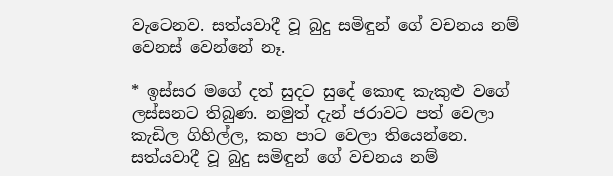වැටෙනව. සත්යවාදී වූ බුදු සමිඳුන් ගේ වචනය නම් වෙනස් වෙන්නේ නෑ.

* ඉස්සර මගේ දත් සුදට සුදේ කොඳ කැකුළු වගේ ලස්සනට තිබුණ. නමුත් දැන් ජරාවට පත් වෙලා කැඩිල ගිහිල්ල, කහ පාට වෙලා තියෙන්නෙ. සත්යවාදී වූ බුදු සමිඳුන් ගේ වචනය නම්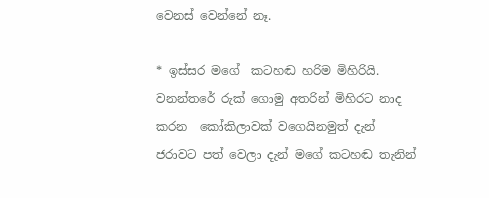වෙනස් වෙන්නේ නෑ.

* ඉස්සර මගේ  කටහඬ හරිම මිහිරියි. වනන්තරේ රුක් ගොමු අතරින් මිහිරට නාද කරන  කෝකිලාවක් වගෙයිනමුත් දැන් ජරාවට පත් වෙලා දැන් මගේ කටහඬ තැනින්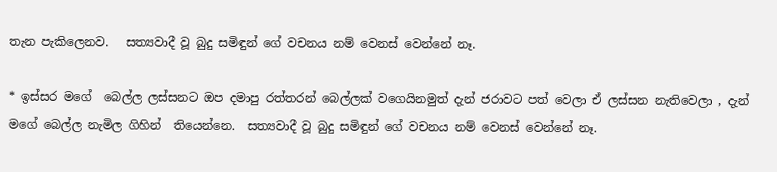තැන පැකිලෙනව.   සත්‍යවාදී වූ බුදු සමිඳුන් ගේ වචනය නම් වෙනස් වෙන්නේ නෑ.

* ඉස්සර මගේ  බෙල්ල ලස්සනට ඔප දමාපු රත්තරන් බෙල්ලක් වගෙයිනමුත් දැන් ජරාවට පත් වෙලා ඒ ලස්සන නැතිවෙලා , දැන් මගේ බෙල්ල නැමිල ගිහින්  තියෙන්නෙ.  සත්‍යවාදී වූ බුදු සමිඳුන් ගේ වචනය නම් වෙනස් වෙන්නේ නෑ.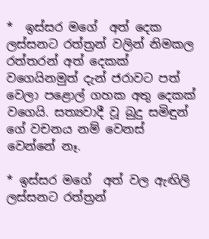*  ඉස්සර මගේ  අත් දෙක  ලස්සනට රත්ත්‍රන් වලින් නිමකල රත්තරන් අත් දෙකක් වගෙයිනමුත් දැන් ජරාවට පත් වෙලා පළොල් ගහක අතු දෙකක් වගෙයි. සත්‍යවාදී වූ බුදු සමිඳුන් ගේ වචනය නම් වෙනස් වෙන්නේ නෑ.

* ඉස්සර මගේ  අත් වල ඇඟිලි ලස්සනට රත්ත්‍රන්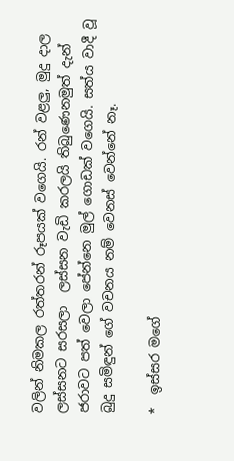වලින් නිමකල රත්තරන් රූපයක් වගෙයි. රන් වළලු, මුදු දාල ලස්සනට සරසලා  ලස්සන වැඩි කරලයි තිබුණෙනමුත් දැන් ජරාවට පත් වෙලා පේන්නෙ මුල් ගොඩක් වගෙයි. සත්ය වාදී වූ බුදු සමිඳුන් ගේ වචනය නම් වෙනස් වෙන්නේ නෑ.

*  ඉස්සර මගේ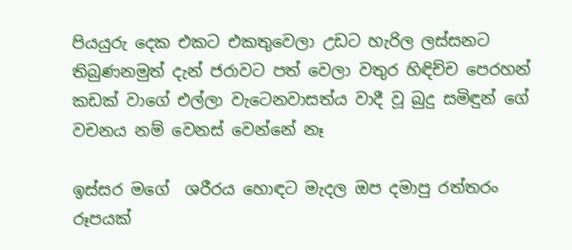පියයුරු දෙක එකට එකතුවෙලා උඩට හැරිල ලස්සනට තිබුණනමුත් දැන් ජරාවට පත් වෙලා වතුර හිඳිච්ච පෙරහන් කඩක් වාගේ එල්ලා වැටෙනවාසත්ය වාදී වූ බුදු සමිඳුන් ගේ වචනය නම් වෙනස් වෙන්නේ නෑ

ඉස්සර මගේ  ශරීරය හොඳට මැදල ඔප දමාපු රත්තරං රූපයක්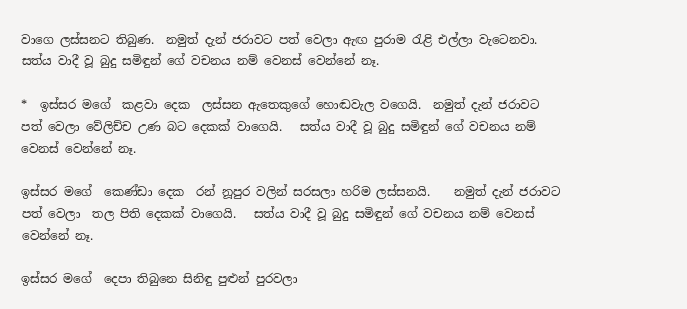වාගෙ ලස්සනට තිබුණ.  නමුත් දැන් ජරාවට පත් වෙලා ඇඟ පුරාම රැළි එල්ලා වැටෙනවා.  සත්ය වාදී වූ බුදු සමිඳුන් ගේ වචනය නම් වෙනස් වෙන්නේ නෑ.

*  ඉස්සර මගේ  කළවා දෙක  ලස්සන ඇතෙකුගේ හොඬවැල වගෙයි.  නමුත් දැන් ජරාවට පත් වෙලා වේලිච්ච උණ බට දෙකක් වාගෙයි.   සත්ය වාදී වූ බුදු සමිඳුන් ගේ වචනය නම් වෙනස් වෙන්නේ නෑ.

ඉස්සර මගේ  කෙණ්ඩා දෙක  රන් නූපුර වලින් සරසලා හරිම ලස්සනයි.    නමුත් දැන් ජරාවට පත් වෙලා  තල පිති දෙකක් වාගෙයි.   සත්ය වාදී වූ බුදු සමිඳුන් ගේ වචනය නම් වෙනස් වෙන්නේ නෑ.

ඉස්සර මගේ  දෙපා තිබුනෙ සිනිඳු පුළුන් පුරවලා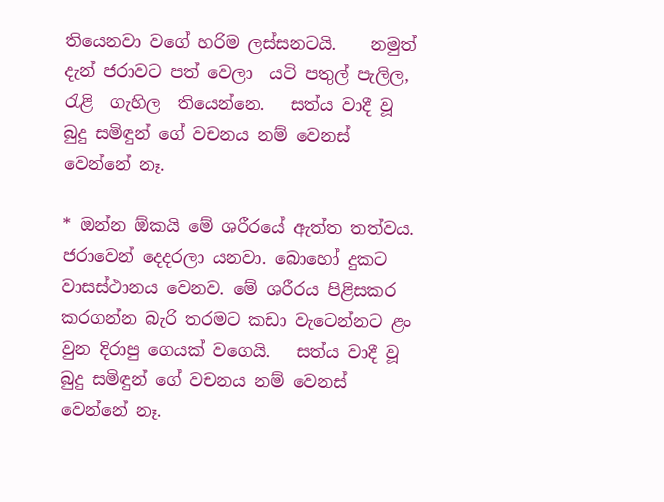තියෙනවා වගේ හරිම ලස්සනටයි.    නමුත් දැන් ජරාවට පත් වෙලා  යටි පතුල් පැලිල, රැළි  ගැහිල  තියෙන්නෙ.   සත්ය වාදී වූ බුදු සමිඳුන් ගේ වචනය නම් වෙනස් වෙන්නේ නෑ.

* ඔන්න ඕකයි මේ ශරීරයේ ඇත්ත තත්වය. ජරාවෙන් දෙදරලා යනවා. බොහෝ දුකට වාසස්ථානය වෙනව. මේ ශරීරය පිළිසකර කරගන්න බැරි තරමට කඩා වැටෙන්නට ළං වුන දිරාපු ගෙයක් වගෙයි.   සත්ය වාදී වූ බුදු සමිඳුන් ගේ වචනය නම් වෙනස් වෙන්නේ නෑ.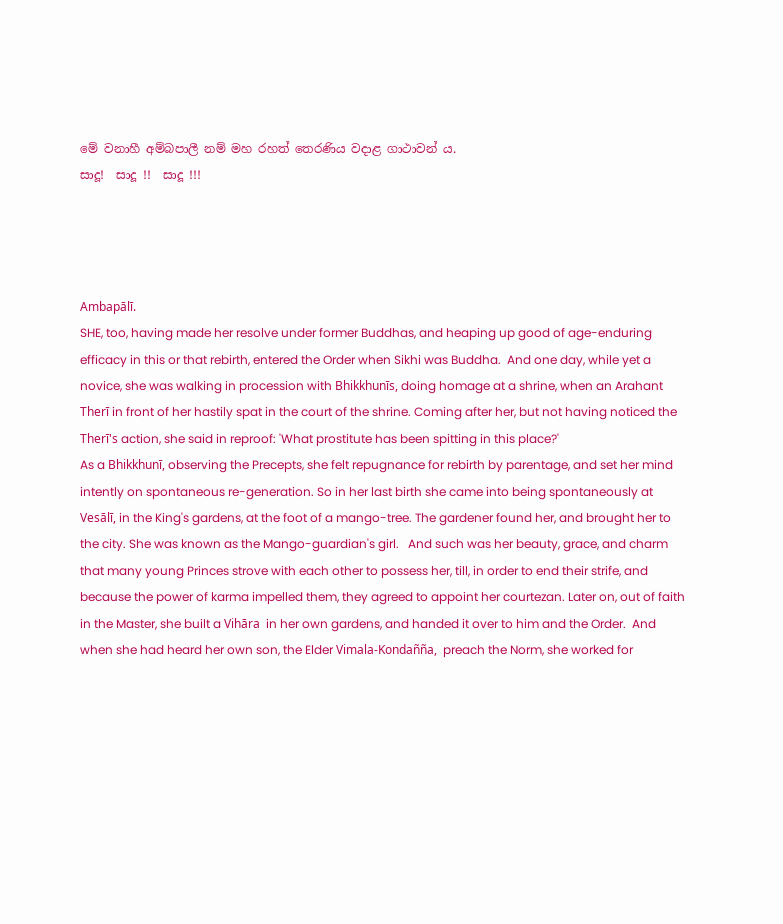මේ වනාහී අම්බපාලී නම් මහ රහත් තෙරණිය වදාළ ගාථාවන් ය.
සාදූ!  සාදූ !!  සාදූ !!!




Ambapālī.
SHE, too, having made her resolve under former Buddhas, and heaping up good of age-enduring efficacy in this or that rebirth, entered the Order when Sikhi was Buddha.  And one day, while yet a novice, she was walking in procession with Bhikkhunīs, doing homage at a shrine, when an Arahant Therī in front of her hastily spat in the court of the shrine. Coming after her, but not having noticed the Therī's action, she said in reproof: 'What prostitute has been spitting in this place?'
As a Bhikkhunī, observing the Precepts, she felt repugnance for rebirth by parentage, and set her mind intently on spontaneous re-generation. So in her last birth she came into being spontaneously at Vesālī, in the King's gardens, at the foot of a mango-tree. The gardener found her, and brought her to the city. She was known as the Mango-guardian's girl.   And such was her beauty, grace, and charm that many young Princes strove with each other to possess her, till, in order to end their strife, and because the power of karma impelled them, they agreed to appoint her courtezan. Later on, out of faith in the Master, she built a Vihāra  in her own gardens, and handed it over to him and the Order.  And when she had heard her own son, the Elder Vimala-Kondañña,  preach the Norm, she worked for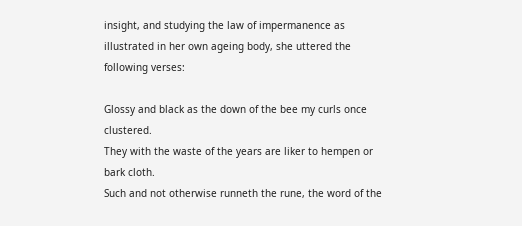insight, and studying the law of impermanence as illustrated in her own ageing body, she uttered the following verses:

Glossy and black as the down of the bee my curls once clustered.
They with the waste of the years are liker to hempen or bark cloth.
Such and not otherwise runneth the rune, the word of the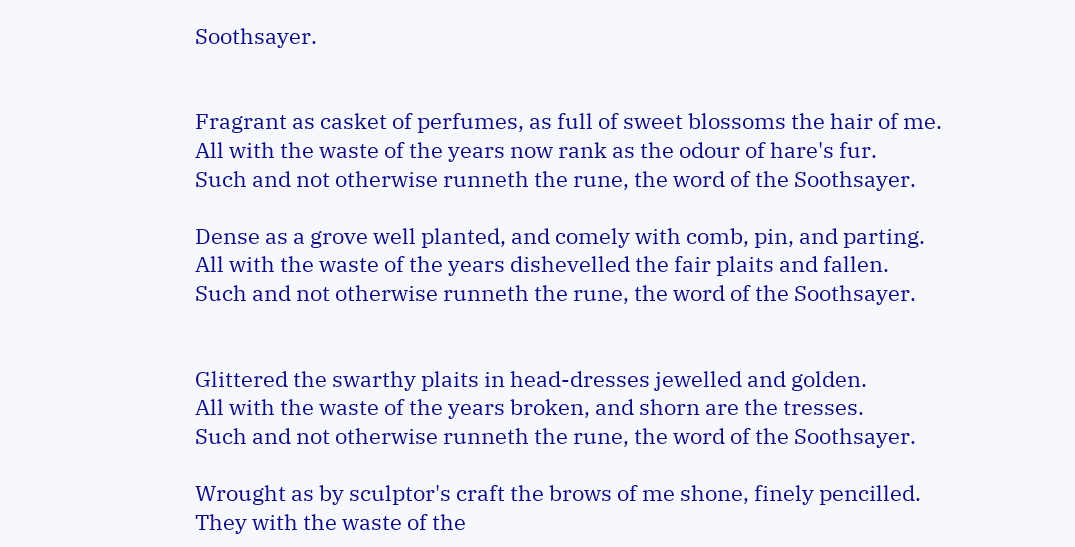Soothsayer.


Fragrant as casket of perfumes, as full of sweet blossoms the hair of me.
All with the waste of the years now rank as the odour of hare's fur.
Such and not otherwise runneth the rune, the word of the Soothsayer.

Dense as a grove well planted, and comely with comb, pin, and parting.
All with the waste of the years dishevelled the fair plaits and fallen.
Such and not otherwise runneth the rune, the word of the Soothsayer.


Glittered the swarthy plaits in head-dresses jewelled and golden.
All with the waste of the years broken, and shorn are the tresses.
Such and not otherwise runneth the rune, the word of the Soothsayer.

Wrought as by sculptor's craft the brows of me shone, finely pencilled.
They with the waste of the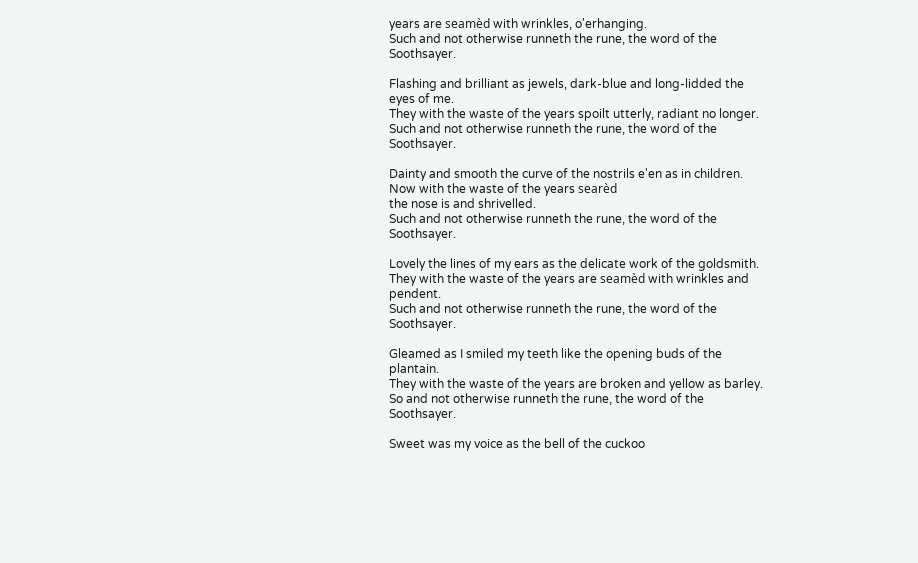years are seamèd with wrinkles, o'erhanging.
Such and not otherwise runneth the rune, the word of the Soothsayer.

Flashing and brilliant as jewels, dark-blue and long-lidded the eyes of me.
They with the waste of the years spoilt utterly, radiant no longer.
Such and not otherwise runneth the rune, the word of the Soothsayer.

Dainty and smooth the curve of the nostrils e'en as in children.
Now with the waste of the years searèd
the nose is and shrivelled.
Such and not otherwise runneth the rune, the word of the Soothsayer.

Lovely the lines of my ears as the delicate work of the goldsmith.
They with the waste of the years are seamèd with wrinkles and pendent.
Such and not otherwise runneth the rune, the word of the Soothsayer.

Gleamed as I smiled my teeth like the opening buds of the plantain.
They with the waste of the years are broken and yellow as barley.
So and not otherwise runneth the rune, the word of the Soothsayer.

Sweet was my voice as the bell of the cuckoo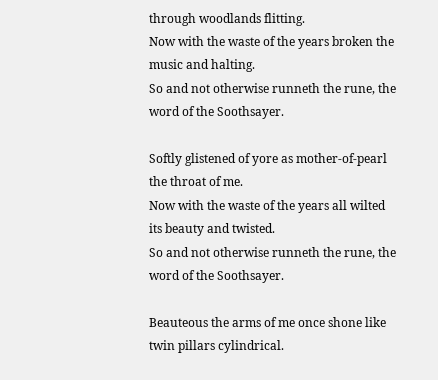through woodlands flitting.
Now with the waste of the years broken the music and halting.
So and not otherwise runneth the rune, the word of the Soothsayer.

Softly glistened of yore as mother-of-pearl the throat of me.
Now with the waste of the years all wilted its beauty and twisted.
So and not otherwise runneth the rune, the word of the Soothsayer.

Beauteous the arms of me once shone like twin pillars cylindrical.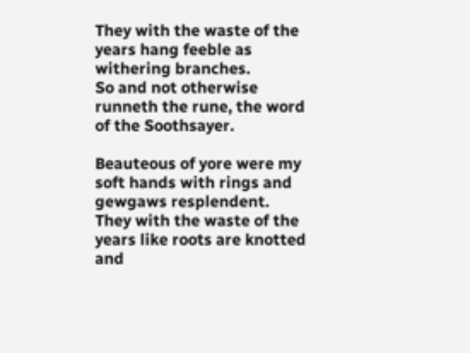They with the waste of the years hang feeble as withering branches.
So and not otherwise runneth the rune, the word of the Soothsayer.

Beauteous of yore were my soft hands with rings and gewgaws resplendent.
They with the waste of the years like roots are knotted and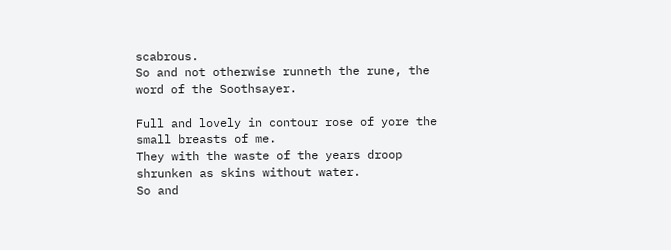scabrous.
So and not otherwise runneth the rune, the word of the Soothsayer.

Full and lovely in contour rose of yore the small breasts of me.
They with the waste of the years droop shrunken as skins without water.
So and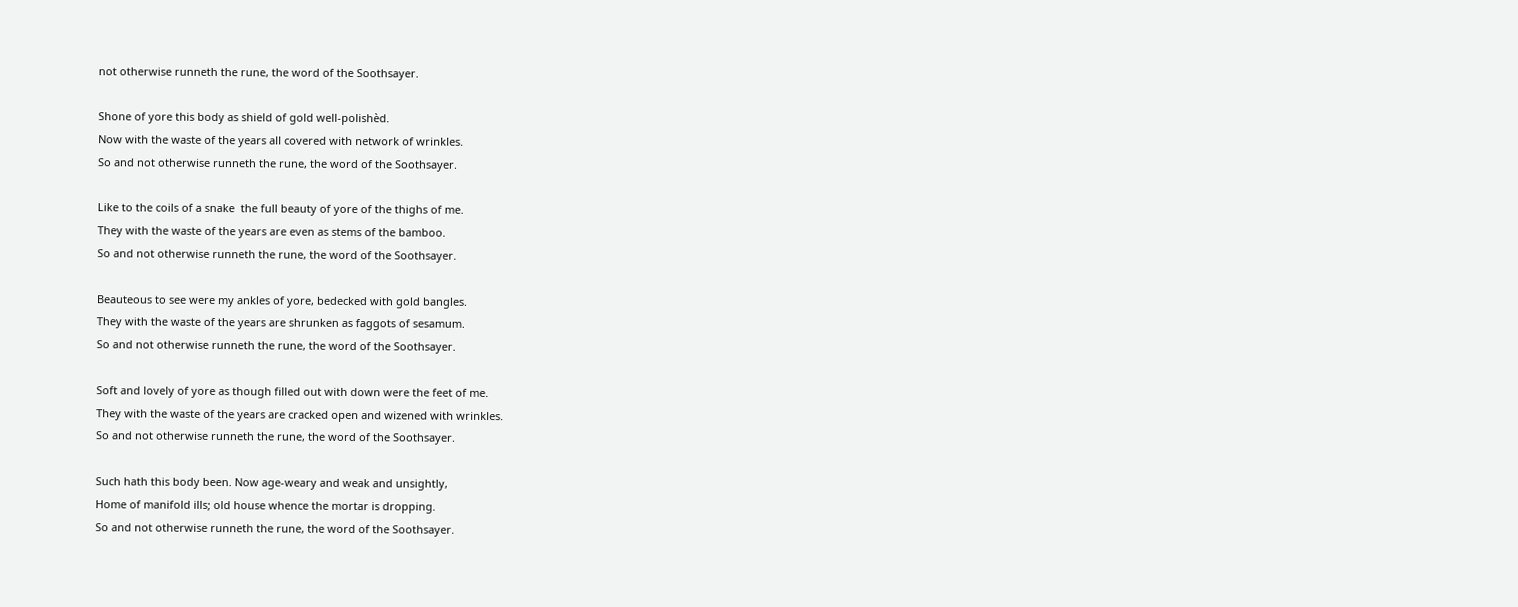not otherwise runneth the rune, the word of the Soothsayer.

Shone of yore this body as shield of gold well-polishèd.
Now with the waste of the years all covered with network of wrinkles.
So and not otherwise runneth the rune, the word of the Soothsayer.

Like to the coils of a snake  the full beauty of yore of the thighs of me.
They with the waste of the years are even as stems of the bamboo.
So and not otherwise runneth the rune, the word of the Soothsayer.

Beauteous to see were my ankles of yore, bedecked with gold bangles.
They with the waste of the years are shrunken as faggots of sesamum.
So and not otherwise runneth the rune, the word of the Soothsayer.

Soft and lovely of yore as though filled out with down were the feet of me.
They with the waste of the years are cracked open and wizened with wrinkles.
So and not otherwise runneth the rune, the word of the Soothsayer.

Such hath this body been. Now age-weary and weak and unsightly,
Home of manifold ills; old house whence the mortar is dropping.
So and not otherwise runneth the rune, the word of the Soothsayer.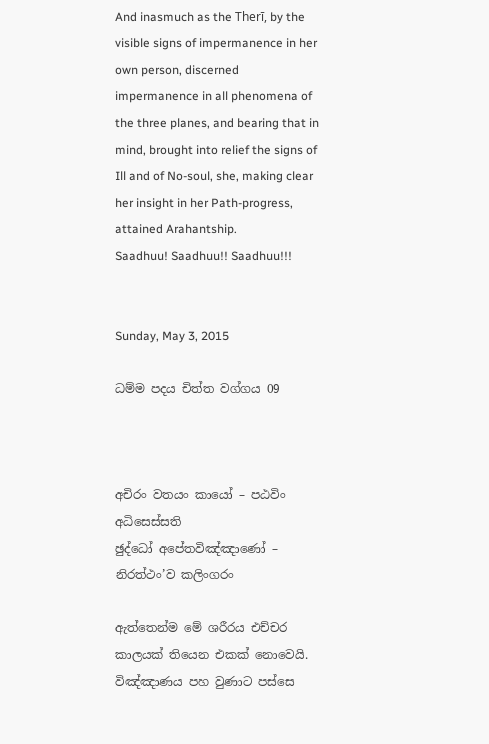And inasmuch as the Therī, by the visible signs of impermanence in her own person, discerned impermanence in all phenomena of the three planes, and bearing that in mind, brought into relief the signs of Ill and of No-soul, she, making clear her insight in her Path-progress, attained Arahantship.
Saadhuu! Saadhuu!! Saadhuu!!!


Sunday, May 3, 2015

ධම්ම පදය චිත්ත වග්ගය 09



අචිරං වතයං කායෝ – පඨවිං අධිසෙස්සති
ඡුද්ධෝ අපේතවිඤ්ඤාණෝ – නිරත්ථං’ව කලිංගරං

ඇත්තෙන්ම මේ ශරීරය එච්චර කාලයක් තියෙන එකක් නොවෙයි. විඤ්ඤාණය පහ වුණාට පස්සෙ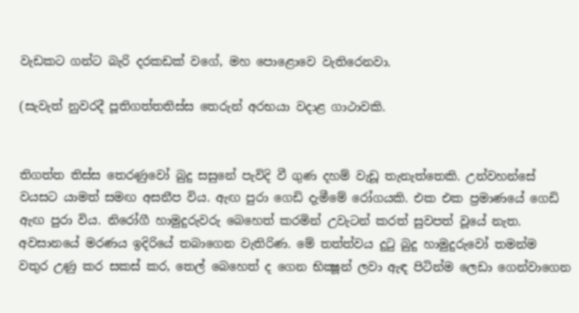වැඩකට ගන්ට බැරි දරකඩක් වගේ, මහ පොළොවෙ වැතිරෙනවා.

(සැවැත් නුවරදී පූතිගත්තතිස්ස තෙරුන් අරභයා වදාළ ගාථාවකි.


තිගත්ත තිස්ස තෙරණුවෝ බුදු සසුනේ පැවිදි වී ගුණ දහම් වැඩූ තැනැත්තෙකි. උන්වහන්සේ වයසට යාමත් සමඟ අසනීප විය. ඇඟ පුරා ගෙඩි දැමීමේ රෝගයකි. එක එක ප්‍රමාණයේ ගෙඩි ඇඟ පුරා විය. නිරෝගී හාමුදුරුවරු බෙහෙත් කරමින් උවැටන් කරත් සුවපත් වූයේ නැත. අවසානයේ මරණය ඉදිරියේ තබාගෙන වැතිරිණ. මේ තත්ත්වය දුටු බුදු හාමුදුරුවෝ තමන්ම වතුර උණු කර සකස් කර, තෙල් බෙහෙත් ද ගෙන භික්‍ෂූන් ලවා ඇඳ පිටින්ම ලෙඩා ගෙන්වාගෙන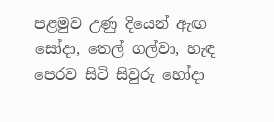පළමුව උණු දියෙන් ඇඟ සෝදා, තෙල් ගල්වා, හැඳ පෙරව සිටි සිවුරු හෝදා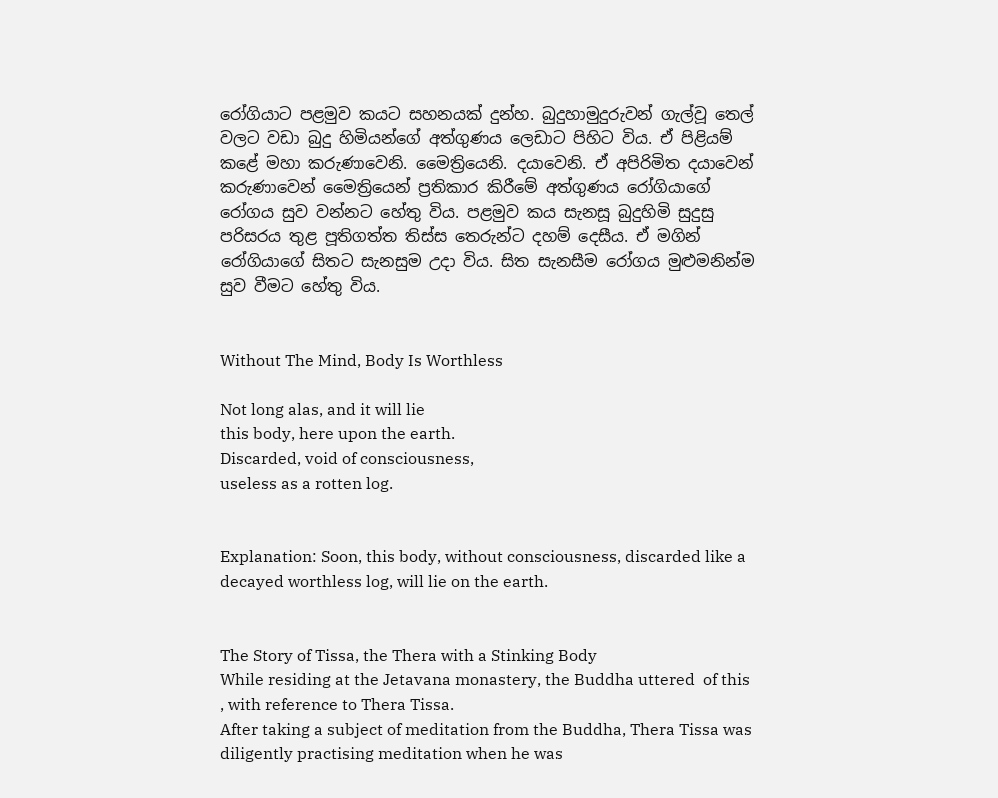රෝගියාට පළමුව කයට සහනයක් දුන්හ. බුදුහාමුදුරුවන් ගැල්වූ තෙල් වලට වඩා බුදු හිමියන්ගේ අත්ගුණය ලෙඩාට පිහිට විය. ඒ පිළියම් කළේ මහා කරුණාවෙනි. මෛත්‍රියෙනි. දයාවෙනි. ඒ අපිරිමිත දයාවෙන් කරුණාවෙන් මෛත්‍රියෙන් ප්‍රතිකාර කිරීමේ අත්ගුණය රෝගියාගේ රෝගය සුව වන්නට හේතු විය. පළමුව කය සැනසූ බුදුහිමි සුදුසු පරිසරය තුළ පූතිගත්ත තිස්ස තෙරුන්ට දහම් දෙසීය. ඒ මගින් රෝගියාගේ සිතට සැනසුම උදා විය. සිත සැනසීම රෝගය මුළුමනින්ම සුව වීමට හේතු විය.


Without The Mind, Body Is Worthless

Not long alas, and it will lie
this body, here upon the earth.
Discarded, void of consciousness,
useless as a rotten log.


Explanation: Soon, this body, without consciousness, discarded like a decayed worthless log, will lie on the earth.


The Story of Tissa, the Thera with a Stinking Body
While residing at the Jetavana monastery, the Buddha uttered  of this , with reference to Thera Tissa.
After taking a subject of meditation from the Buddha, Thera Tissa was diligently practising meditation when he was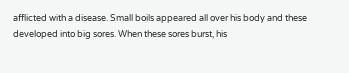afflicted with a disease. Small boils appeared all over his body and these developed into big sores. When these sores burst, his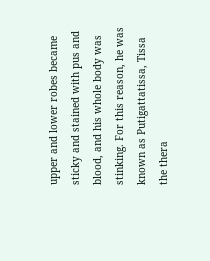upper and lower robes became sticky and stained with pus and blood, and his whole body was stinking. For this reason, he was known as Putigattatissa, Tissa the thera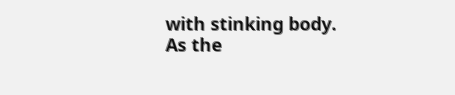with stinking body.
As the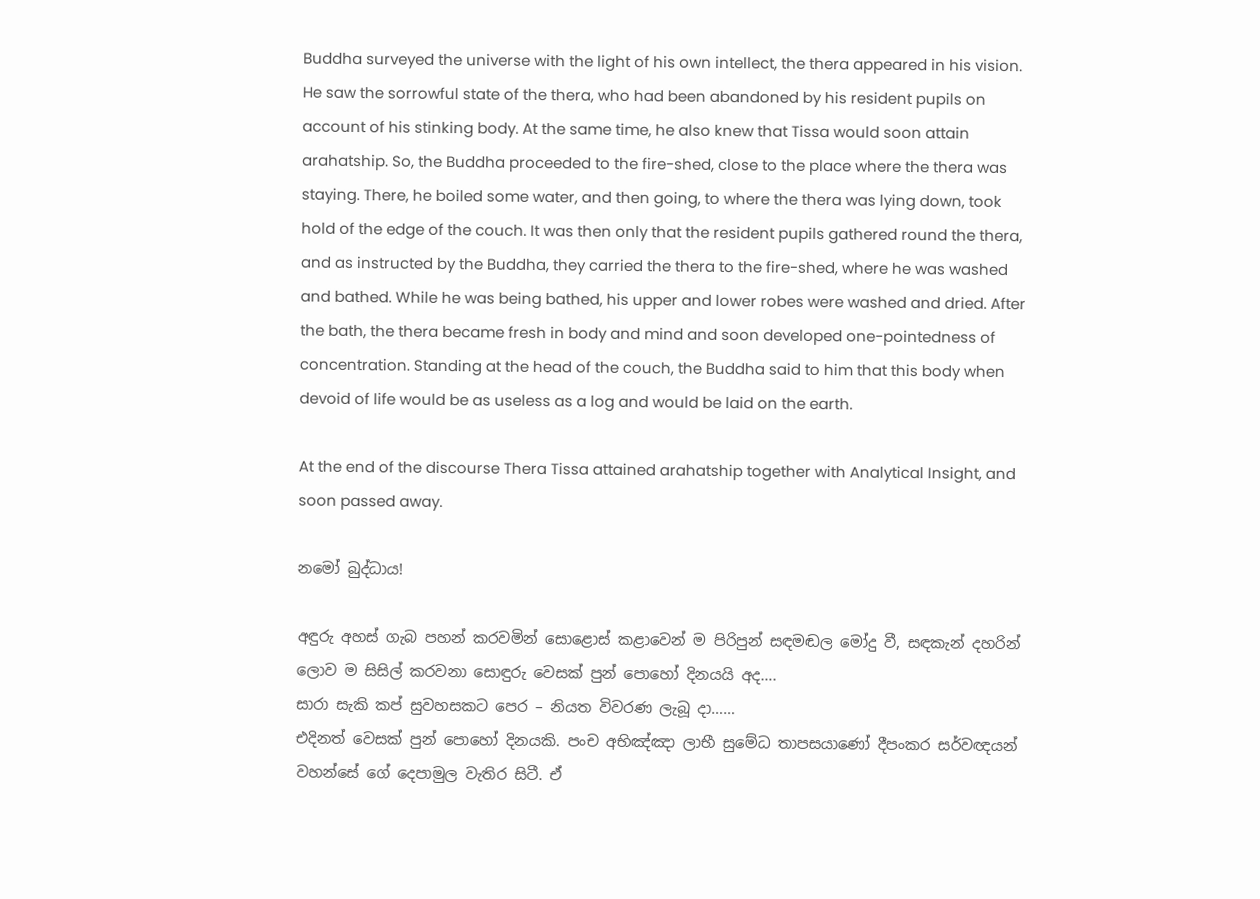Buddha surveyed the universe with the light of his own intellect, the thera appeared in his vision. He saw the sorrowful state of the thera, who had been abandoned by his resident pupils on account of his stinking body. At the same time, he also knew that Tissa would soon attain arahatship. So, the Buddha proceeded to the fire-shed, close to the place where the thera was staying. There, he boiled some water, and then going, to where the thera was lying down, took hold of the edge of the couch. It was then only that the resident pupils gathered round the thera, and as instructed by the Buddha, they carried the thera to the fire-shed, where he was washed and bathed. While he was being bathed, his upper and lower robes were washed and dried. After the bath, the thera became fresh in body and mind and soon developed one-pointedness of concentration. Standing at the head of the couch, the Buddha said to him that this body when devoid of life would be as useless as a log and would be laid on the earth.

At the end of the discourse Thera Tissa attained arahatship together with Analytical Insight, and soon passed away.

නමෝ බුද්ධාය!

අඳුරු අහස් ගැබ පහන් කරවමින් සොළොස් කළාවෙන් ම පිරිපුන් සඳමඬල මෝදු වී, සඳකැන් දහරින් ලොව ම සිසිල් කරවනා සොඳුරු වෙසක් පුන් පොහෝ දිනයයි අද….
සාරා සැකි කප් සුවහසකට පෙර – නියත විවරණ ලැබූ දා……
එදිනත් වෙසක් පුන් පොහෝ දිනයකි. පංච අභිඤ්ඤා ලාභී සුමේධ තාපසයාණෝ දීපංකර සර්වඥයන් වහන්සේ ගේ දෙපාමුල වැතිර සිටී. ඒ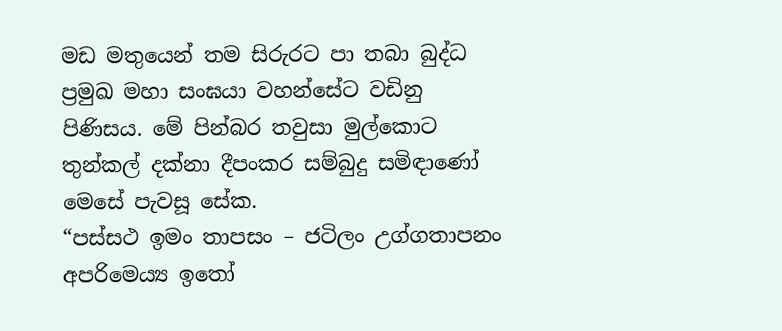මඩ මතුයෙන් තම සිරුරට පා තබා බුද්ධ ප්‍රමුඛ මහා සංඝයා වහන්සේට වඩිනු පිණිසය. මේ පින්බර තවුසා මුල්කොට තුන්කල් දක්නා දීපංකර සම්බුදු සමිඳාණෝ මෙසේ පැවසූ සේක.
“පස්සථ ඉමං තාපසං – ජටිලං උග්ගතාපනං
අපරිමෙය්‍ය ඉතෝ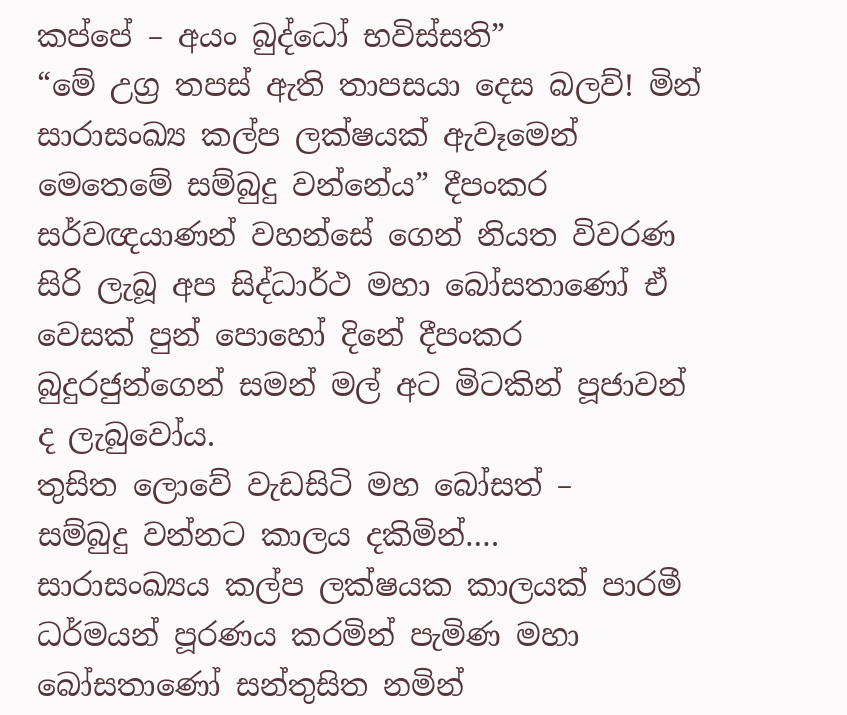කප්පේ – අයං බුද්ධෝ භවිස්සති”
“මේ උග්‍ර තපස් ඇති තාපසයා දෙස බලව්! මින් සාරාසංඛ්‍ය කල්ප ලක්ෂයක් ඇවෑමෙන් මෙතෙමේ සම්බුදු වන්නේය” දීපංකර සර්වඥයාණන් වහන්සේ ගෙන් නියත විවරණ සිරි ලැබූ අප සිද්ධාර්ථ මහා බෝසතාණෝ ඒ වෙසක් පුන් පොහෝ දිනේ දීපංකර බුදුරජුන්ගෙන් සමන් මල් අට මිටකින් පූජාවන් ද ලැබුවෝය.
තුසිත ලොවේ වැඩසිටි මහ බෝසත් –
සම්බුදු වන්නට කාලය දකිමින්….
සාරාසංඛ්‍යය කල්ප ලක්ෂයක කාලයක් පාරමී ධර්මයන් පූරණය කරමින් පැමිණ මහා බෝසතාණෝ සන්තුසිත නමින්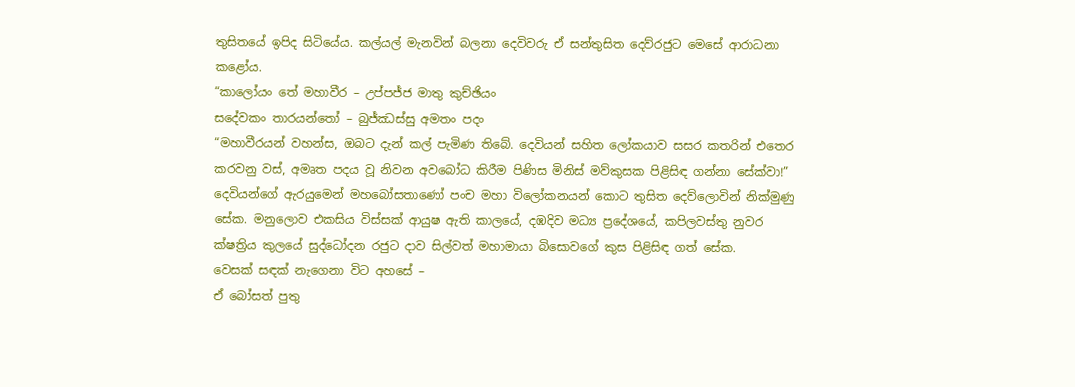තුසිතයේ ඉපිද සිටියේය. කල්යල් මැනවින් බලනා දෙවිවරු ඒ සන්තුසිත දෙව්රජුට මෙසේ ආරාධනා කළෝය.
“කාලෝයං තේ මහාවීර – උප්පජ්ජ මාතු කුච්ඡියං
සදේවකං තාරයන්තෝ – බුජ්ඣස්සු අමතං පදං
“මහාවීරයන් වහන්ස, ඔබට දැන් කල් පැමිණ තිබේ. දෙවියන් සහිත ලෝකයාව සසර කතරින් එතෙර කරවනු වස්, අමෘත පදය වූ නිවන අවබෝධ කිරීම පිණිස මිනිස් මව්කුසක පිළිසිඳ ගන්නා සේක්වා!”
දෙවියන්ගේ ඇරයුමෙන් මහබෝසතාණෝ පංච මහා විලෝකනයන් කොට තුසිත දෙව්ලොවින් නික්මුණු සේක. මනුලොව එකසිය විස්සක් ආයුෂ ඇති කාලයේ, දඹදිව මධ්‍ය ප්‍රදේශයේ, කපිලවස්තු නුවර ක්ෂත්‍රිය කුලයේ සුද්ධෝදන රජුට දාව සිල්වත් මහාමායා බිසොවගේ කුස පිළිසිඳ ගත් සේක.
වෙසක් සඳක් නැගෙනා විට අහසේ –
ඒ බෝසත් පුතු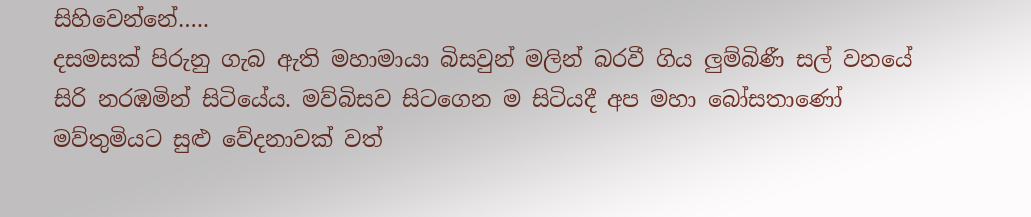සිහිවෙන්නේ…..
දසමසක් පිරුනු ගැබ ඇති මහාමායා බිසවුන් මලින් බරවී ගිය ලුම්බිණී සල් වනයේ සිරි නරඹමින් සිටියේය. මව්බිසව සිටගෙන ම සිටියදී අප මහා බෝසතාණෝ මව්තුමියට සුළු වේදනාවක් වත්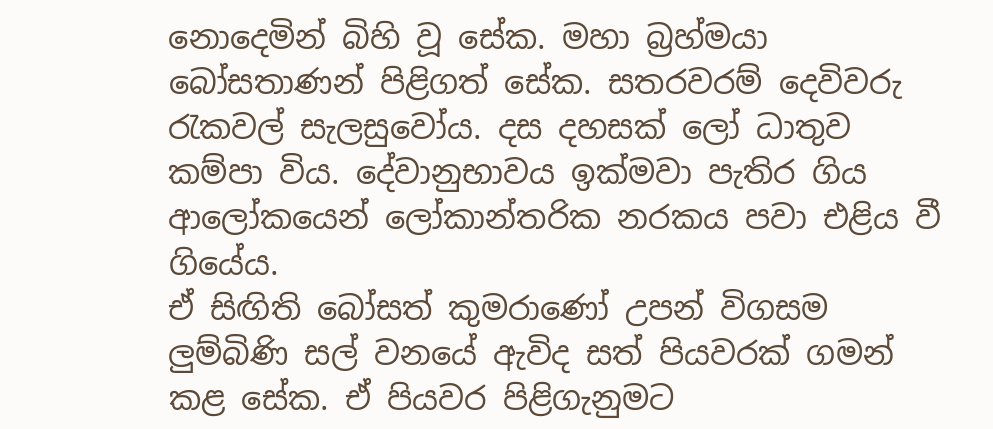නොදෙමින් බිහි වූ සේක. මහා බ්‍රහ්මයා බෝසතාණන් පිළිගත් සේක. සතරවරම් දෙවිවරු රැකවල් සැලසුවෝය. දස දහසක් ලෝ ධාතුව කම්පා විය. දේවානුභාවය ඉක්මවා පැතිර ගිය ආලෝකයෙන් ලෝකාන්තරික නරකය පවා එළිය වී ගියේය.
ඒ සිඟිති බෝසත් කුමරාණෝ උපන් විගසම ලුම්බිණි සල් වනයේ ඇවිද සත් පියවරක් ගමන් කළ සේක. ඒ පියවර පිළිගැනුමට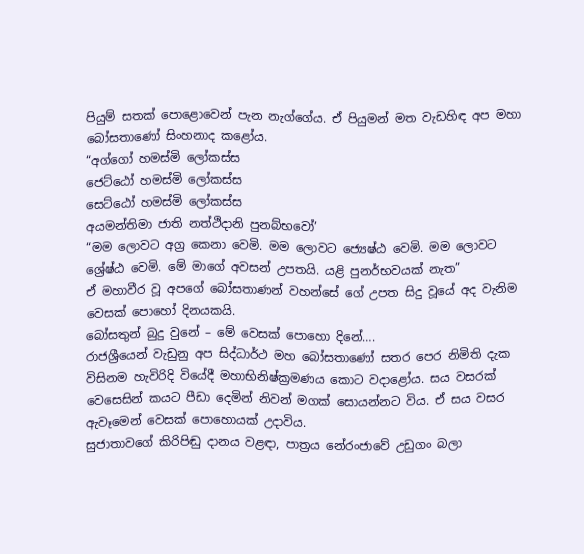පියුම් සතක් පොළොවෙන් පැන නැග්ගේය. ඒ පියුමන් මත වැඩහිඳ අප මහා බෝසතාණෝ සිංහනාද කළෝය.
“අග්ගෝ හමස්මි ලෝකස්ස
ජෙට්ඨෝ හමස්මි ලෝකස්ස
සෙට්ඨෝ හමස්මි ලෝකස්ස
අයමන්තිමා ජාති නත්ථිදානි පුනබ්භවෝ’
“මම ලොවට අග්‍ර කෙනා වෙමි. මම ලොවට ජ්‍යෙෂ්ඨ වෙමි. මම ලොවට ශ්‍රේෂ්ඨ වෙමි. මේ මාගේ අවසන් උපතයි. යළි පුනර්භවයක් නැත”
ඒ මහාවීර වූ අපගේ බෝසතාණන් වහන්සේ ගේ උපත සිදු වූයේ අද වැනිම වෙසක් පොහෝ දිනයකයි.
බෝසතුන් බුදු වුනේ – මේ වෙසක් පොහො දිනේ….
රාජශ්‍රීයෙන් වැඩුනු අප සිද්ධාර්ථ මහ බෝසතාණෝ සතර පෙර නිමිති දැක විසිනම හැවිරිදි වියේදී මහාභිනිෂ්ක්‍රමණය කොට වදාළෝය. සය වසරක් වෙසෙසින් කයට පීඩා දෙමින් නිවන් මගක් සොයන්නට විය. ඒ සය වසර ඇවෑමෙන් වෙසක් පොහොයක් උදාවිය.
සුජාතාවගේ කිරිපිඬු දානය වළඳා, පාත්‍රය නේරංජාවේ උඩුගං බලා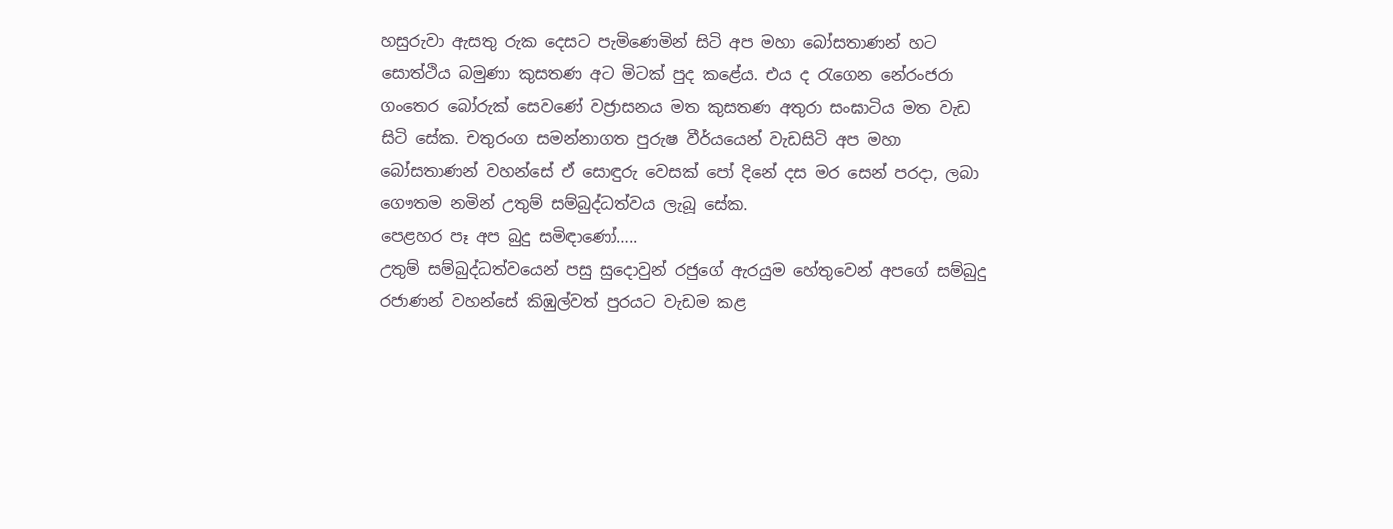හසුරුවා ඇසතු රුක දෙසට පැමිණෙමින් සිටි අප මහා බෝසතාණන් හට සොත්ථිය බමුණා කුසතණ අට මිටක් පුද කළේය. එය ද රැගෙන නේරංජරා ගංතෙර බෝරුක් සෙවණේ වජ්‍රාසනය මත කුසතණ අතුරා සංඝාටිය මත වැඩ සිටි සේක. චතුරංග සමන්නාගත පුරුෂ වීර්යයෙන් වැඩසිටි අප මහා බෝසතාණන් වහන්සේ ඒ සොඳුරු වෙසක් පෝ දිනේ දස මර සෙන් පරදා, ලබා ගෞතම නමින් උතුම් සම්බුද්ධත්වය ලැබූ සේක.
පෙළහර පෑ අප බුදු සමිඳාණෝ…..
උතුම් සම්බුද්ධත්වයෙන් පසු සුදොවුන් රජුගේ ඇරයුම හේතුවෙන් අපගේ සම්බුදු රජාණන් වහන්සේ කිඹුල්වත් පුරයට වැඩම කළ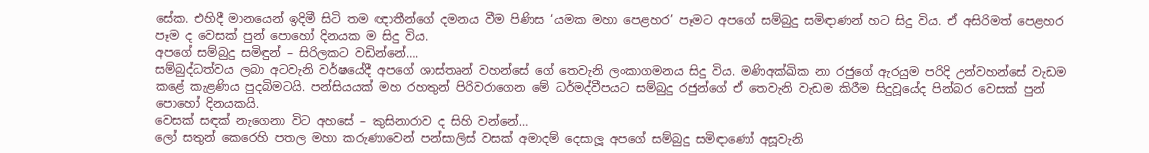සේක. එහිදී මානයෙන් ඉදිමී සිටි තම ඥාතීන්ගේ දමනය වීම පිණිස ‘යමක මහා පෙළහර’ පෑමට අපගේ සම්බුදු සමිඳාණන් හට සිදු විය. ඒ අසිරිමත් පෙළහර පෑම ද වෙසක් පුන් පොහෝ දිනයක ම සිදු විය.
අපගේ සම්බුදු සමිඳුන් – සිරිලකට වඩින්නේ….
සම්බුද්ධත්වය ලබා අටවැනි වර්ෂයේදී අපගේ ශාස්තෘන් වහන්සේ ගේ තෙවැනි ලංකාගමනය සිදු විය. මණිඅක්ඛික නා රජුගේ ඇරයුම පරිදි උන්වහන්සේ වැඩම කළේ කැළණිය පුදබිමටයි. පන්සියයක් මහ රහතුන් පිරිවරාගෙන මේ ධර්මද්වීපයට සම්බුදු රජුන්ගේ ඒ තෙවැනි වැඩම කිරීම සිදුවූයේද පින්බර වෙසක් පුන් පොහෝ දිනයකයි.
වෙසක් සඳක් නැගෙනා විට අහසේ – කුසිනාරාව ද සිහි වන්නේ…
ලෝ සතුන් කෙරෙහි පතල මහා කරුණාවෙන් පන්සාලිස් වසක් අමාදම් දෙසාලූ අපගේ සම්බුදු සමිඳාණෝ අසූවැනි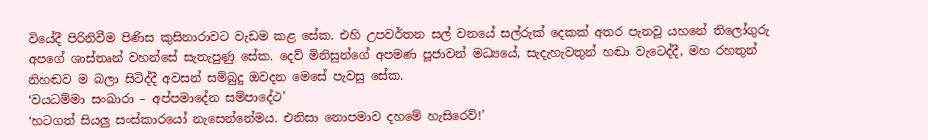වියේදී පිරිනිවීම පිණිස කුසිනාරාවට වැඩම කළ සේක. එහි උපවර්තන සල් වනයේ සල්රුක් දෙකක් අතර පැනවූ යහනේ තිලෝගුරු අපගේ ශාස්තෘන් වහන්සේ සැතැපුණු සේක. දෙව් මිනිසුන්ගේ අපමණ පූජාවන් මධ්‍යයේ, සැදැහැවතුන් හඬා වැටෙද්දී, මහ රහතුන් නිහඬව ම බලා සිටිද්දී අවසන් සම්බුදු ඔවදන මෙසේ පැවසු සේක.
‘වයධම්මා සංඛාරා – අප්පමාදේන සම්පාදේථ’
‘හටගත් සියලු සංස්කාරයෝ නැසෙන්නේමය. එනිසා නොපමාව දහමේ හැසිරෙව්!’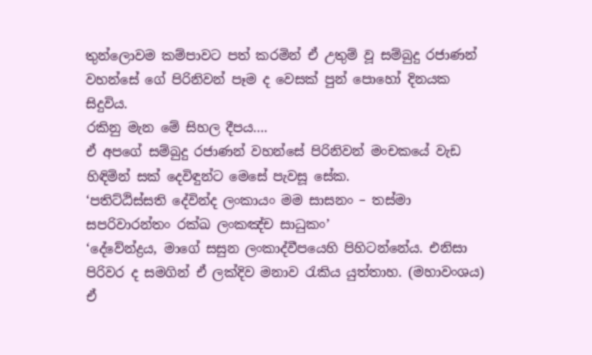තුන්ලොවම කම්පාවට පත් කරමින් ඒ උතුම් වූ සම්බුදු රජාණන් වහන්සේ ගේ පිරිනිවන් පෑම ද වෙසක් පුන් පොහෝ දිනයක සිදුවිය.
රකිනු මැන මේ සිහල දීපය….
ඒ අපගේ සම්බුදු රජාණන් වහන්සේ පිරිනිවන් මංචකයේ වැඩ හිඳිමින් සක් දෙවිඳුන්ට මෙසේ පැවසූ සේක.
‘පතිට්ඨිස්සති දේවින්ද ලංකායං මම සාසනං – තස්මා සපරිවාරන්තං රක්ඛ ලංකඤ්ච සාධුකං’
‘දේවේන්ද්‍රය, මාගේ සසුන ලංකාද්වීපයෙහි පිහිටන්නේය. එනිසා පිරිවර ද සමගින් ඒ ලක්දිව මනාව රැකිය යුත්තාහ. (මහාවංශය)
ඒ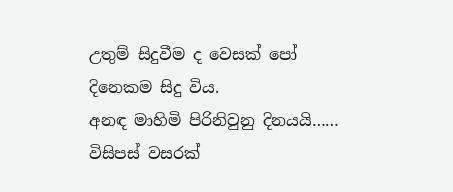උතුම් සිදුවීම ද වෙසක් පෝ දිනෙකම සිදු විය.
අනඳ මාහිමි පිරිනිවුනු දිනයයි……
විසිපස් වසරක්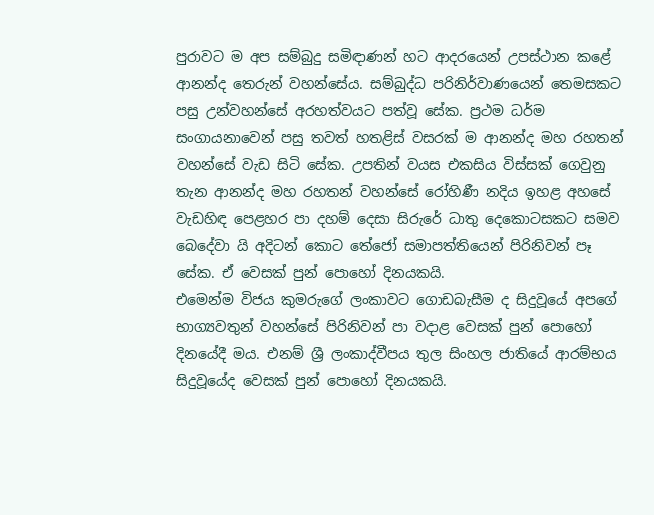පුරාවට ම අප සම්බුදු සමිඳාණන් හට ආදරයෙන් උපස්ථාන කළේ ආනන්ද තෙරුන් වහන්සේය. සම්බුද්ධ පරිනිර්වාණයෙන් තෙමසකට පසු උන්වහන්සේ අරහත්වයට පත්වූ සේක. ප්‍රථම ධර්ම සංගායනාවෙන් පසු තවත් හතළිස් වසරක් ම ආනන්ද මහ රහතන් වහන්සේ වැඩ සිටි සේක. උපතින් වයස එකසිය විස්සක් ගෙවුනු තැන ආනන්ද මහ රහතන් වහන්සේ රෝහිණී නදිය ඉහළ අහසේ වැඩහිඳ පෙළහර පා දහම් දෙසා සිරුරේ ධාතු දෙකොටසකට සමව බෙදේවා යි අදිටන් කොට තේජෝ සමාපත්තියෙන් පිරිනිවන් පෑ සේක. ඒ වෙසක් පුන් පොහෝ දිනයකයි.
එමෙන්ම විජය කුමරුගේ ලංකාවට ගොඩබැසීම ද සිදුවූයේ අපගේ භාග්‍යවතුන් වහන්සේ පිරිනිවන් පා වදාළ වෙසක් පුන් පොහෝ දිනයේදී මය. එනම් ශ්‍රී ලංකාද්වීපය තුල සිංහල ජාතියේ ආරම්භය සිදුවූයේද වෙසක් පුන් පොහෝ දිනයකයි.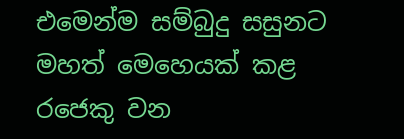එමෙන්ම සම්බුදු සසුනට මහත් මෙහෙයක් කළ රජෙකු වන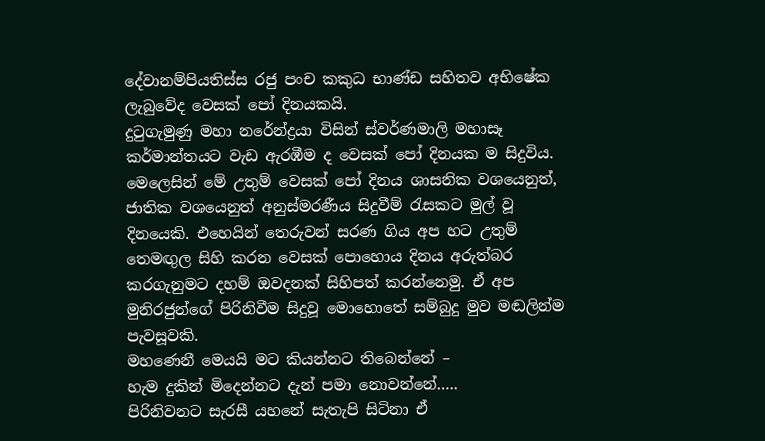දේවානම්පියතිස්ස රජු පංච කකුධ භාණ්ඩ සහිතව අභිෂේක ලැබුවේද වෙසක් පෝ දිනයකයි.
දුටුගැමුණු මහා නරේන්ද්‍රයා විසින් ස්වර්ණමාලි මහාසෑ කර්මාන්තයට වැඩ ඇරඹීම ද වෙසක් පෝ දිනයක ම සිදුවිය.
මෙලෙසින් මේ උතුම් වෙසක් පෝ දිනය ශාසනික වශයෙනුත්, ජාතික වශයෙනුත් අනුස්මරණීය සිදුවීම් රැසකට මුල් වූ දිනයෙකි. එහෙයින් තෙරුවන් සරණ ගිය අප හට උතුම් තෙමඟුල සිහි කරන වෙසක් පොහොය දිනය අරුත්බර කරගැනුමට දහම් ඔවදනක් සිහිපත් කරන්නෙමු. ඒ අප මුනිරජුන්ගේ පිරිනිවීම සිදුවූ මොහොතේ සම්බුදු මුව මඬලින්ම පැවසූවකි.
මහණෙනී මෙයයි මට කියන්නට තිබෙන්නේ –
හැම දුකින් මිදෙන්නට දැන් පමා නොවන්නේ…..
පිරිනිවනට සැරසී යහනේ සැතැපි සිටිනා ඒ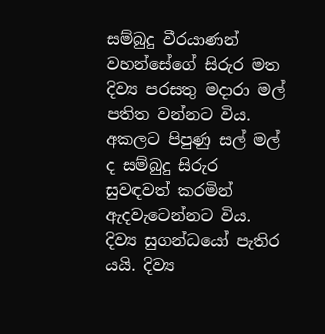සම්බුදු වීරයාණන් වහන්සේගේ සිරුර මත දිව්‍ය පරසතු මදාරා මල් පතිත වන්නට විය. අකලට පිපුණු සල් මල් ද සම්බුදු සිරුර සුවඳවත් කරමින් ඇදවැටෙන්නට විය. දිව්‍ය සුගන්ධයෝ පැතිර යයි. දිව්‍ය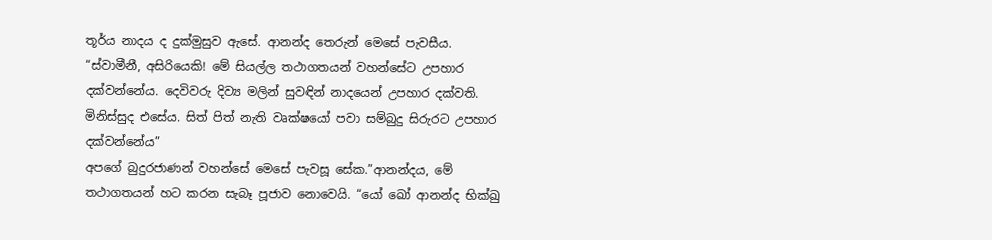තූර්ය නාදය ද දුක්මුසුව ඇසේ. ආනන්ද තෙරුන් මෙසේ පැවසීය.
“ස්වාමීනී, අසිරිය‍ෙකි! මේ සියල්ල තථාගතයන් වහන්සේට උපහාර දක්වන්නේය. දෙවිවරු දිව්‍ය මලින් සුවඳින් නාදයෙන් උපහාර දක්වති. මිනිස්සුද එසේය. සිත් පිත් නැති වෘක්ෂයෝ පවා සම්බුදු සිරුරට උපහාර දක්වන්නේය”
අපගේ බුදුරජාණන් වහන්සේ මෙසේ පැවසූ සේක.”ආනන්දය, මේ තථාගතයන් හට කරන සැබෑ පූජාව නොවෙයි. “යෝ ඛෝ ආනන්ද භික්ඛු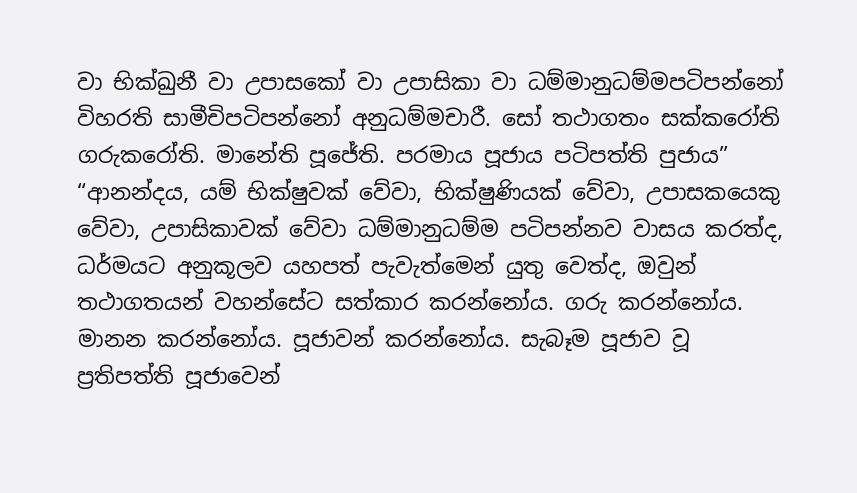වා භික්ඛුනී වා උපාසකෝ වා උපාසිකා වා ධම්මානුධම්මපටිපන්නෝ විහරති සාමීචිපටිපන්නෝ අනුධම්මචාරී. සෝ තථාගතං සක්කරෝති ගරුකරෝති. මානේති පූජේති. පරමාය පූජාය පටිපත්ති පුජාය”
“ආනන්දය, යම් භික්ෂුවක් වේවා, භික්ෂුණියක් වේවා, උපාසකයෙකු වේවා, උපාසිකාවක් වේවා ධම්මානුධම්ම පටිපන්නව වාසය කරත්ද, ධර්මයට අනුකූලව යහපත් පැවැත්මෙන් යුතු වෙත්ද, ඔවුන් තථාගතයන් වහන්සේට සත්කාර කරන්නෝය. ගරු කරන්නෝය. මානන කරන්නෝය. පූජාවන් කරන්නෝය. සැබෑම පූජාව වූ ප්‍රතිපත්ති පූජාවෙන්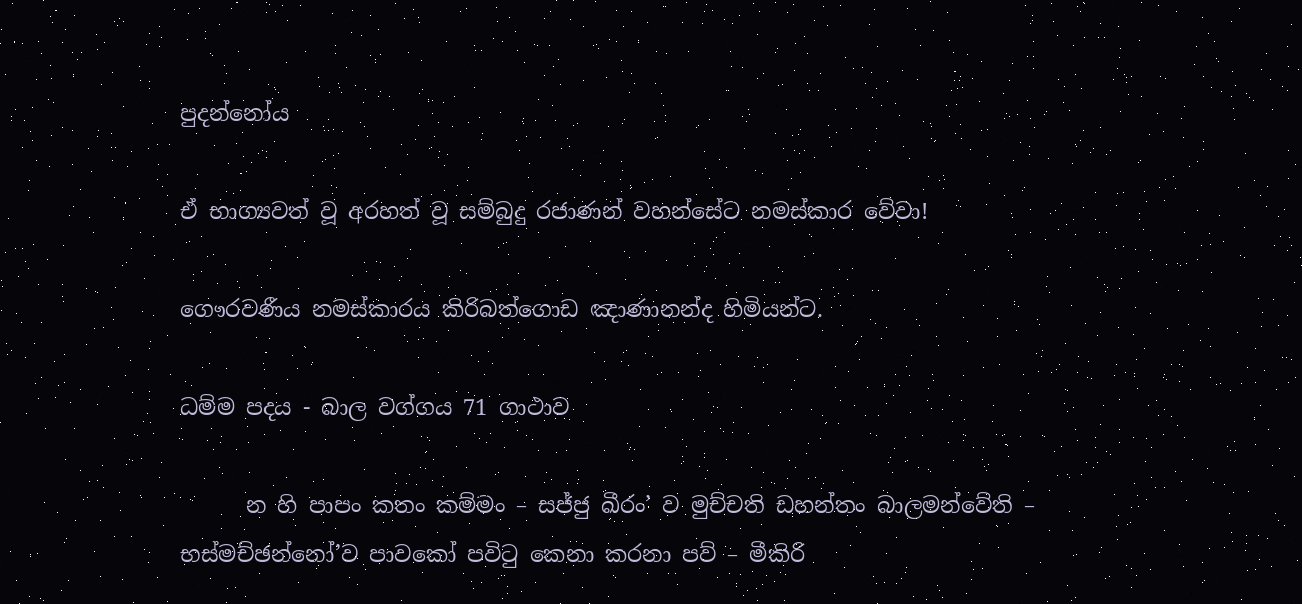පුදන්නෝය

ඒ භාග්‍යවත් වූ අරහත් වූ සම්බුදු රජාණන් වහන්සේට නමස්කාර වේවා!

ගෞරවණීය නමස්කාරය කිරිබත්ගොඩ ඤාණානන්ද හිමියන්ට.

ධම්ම පදය - බාල වග්ගය 71 ගාථාව

      න හි පාපං කතං කම්මං – සජ්ජු ඛීරං’ ව මුච්චති ඩහන්තං බාලමන්වේති – භස්මච්ඡන්නෝ’ව පාවකෝ පවිටු කෙනා කරනා පව් – මීකිරි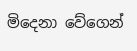මිදෙනා වේගෙන්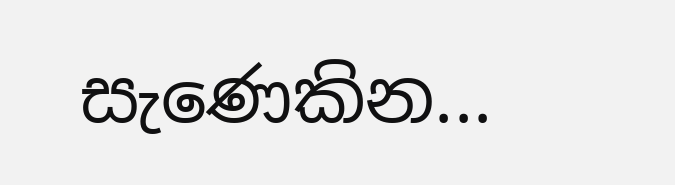සැණෙකින...